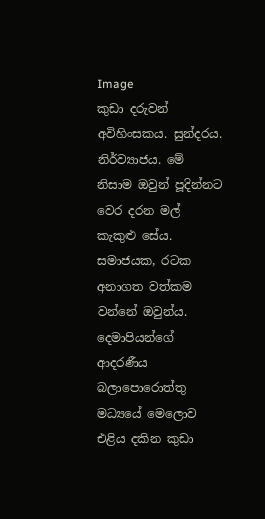Image
කුඩා දරුවන් අවිහිංසකය. සුන්දරය. නිර්ව්‍යාජය. මේ නිසාම ඔවුන් පූදින්නට වෙර දරන මල් කැකුළු සේය. සමාජයක, රටක අනාගත වත්කම වන්නේ ඔවුන්ය. දෙමාපියන්ගේ ආදරණීය බලාපොරොත්තු මධ්‍යයේ මෙලොව එළිය දකින කුඩා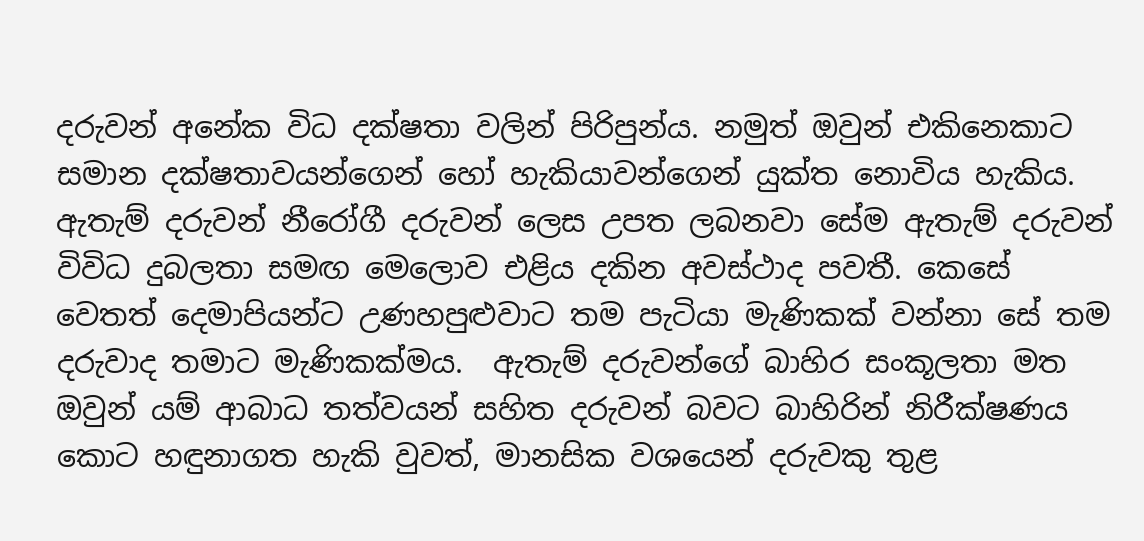දරුවන් අනේක විධ දක්ෂතා වලින් පිරිපුන්ය. නමුත් ඔවුන් එකිනෙකාට සමාන දක්ෂතාවයන්ගෙන් හෝ හැකියාවන්ගෙන් යුක්ත නොවිය හැකිය. ඇතැම් දරුවන් නීරෝගී දරුවන් ලෙස උපත ලබනවා සේම ඇතැම් දරුවන් විවිධ දුබලතා සමඟ මෙලොව එළිය දකින අවස්ථාද පවතී. කෙසේ වෙතත් දෙමාපියන්ට උණහපුළුවාට තම පැටියා මැණිකක් වන්නා සේ තම දරුවාද තමාට මැණිකක්මය.  ඇතැම් දරුවන්ගේ බාහිර සංකූලතා මත ඔවුන් යම් ආබාධ තත්වයන් සහිත දරුවන් බවට බාහිරින් නිරීක්ෂණය කොට හඳුනාගත හැකි වුවත්, මානසික වශයෙන් දරුවකු තුළ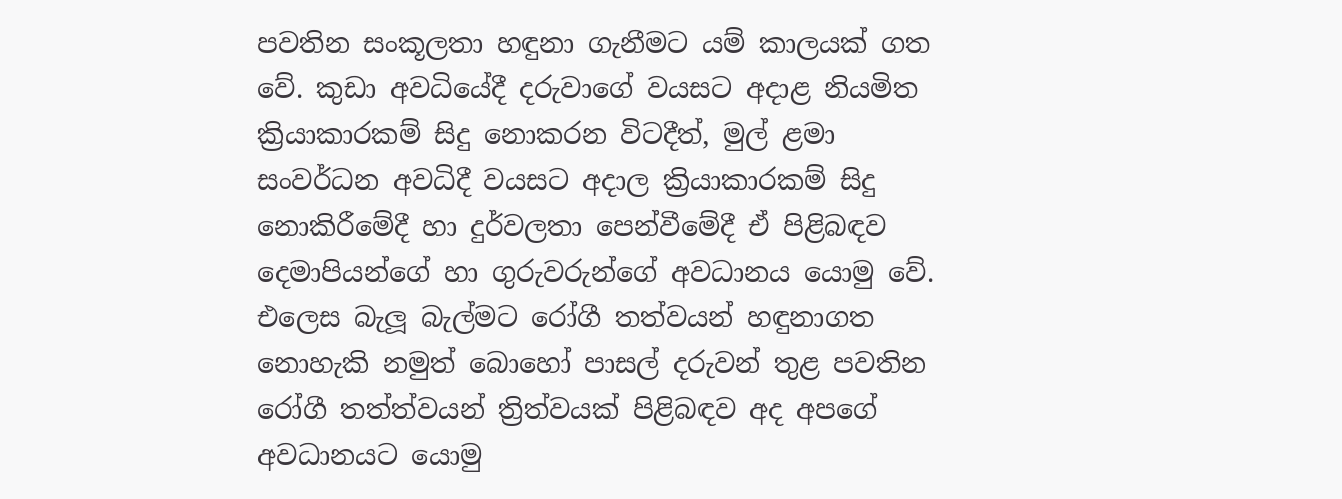පවතින සංකූලතා හඳුනා ගැනීමට යම් කාලයක් ගත වේ. කුඩා අවධියේදී දරුවාගේ වයසට අදාළ නියමිත ක්‍රියාකාරකම් සිදු නොකරන විටදීත්, මුල් ළමා සංවර්ධන අවධිදී වයසට අදාල ක්‍රියාකාරකම් සිදු නොකිරීමේදී හා දුර්වලතා පෙන්වීමේදී ඒ පිළිබඳව දෙමාපියන්ගේ හා ගුරුවරුන්ගේ අවධානය යොමු වේ. එලෙස බැලූ බැල්මට රෝගී තත්වයන් හඳුනාගත නොහැකි නමුත් බොහෝ පාසල් දරුවන් තුළ පවතින රෝගී තත්ත්වයන් ත්‍රිත්වයක් පිළිබඳව අද අපගේ  අවධානයට යොමු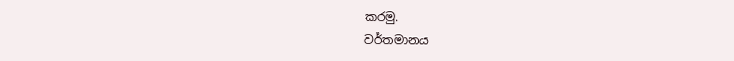කරමු.
වර්තමානය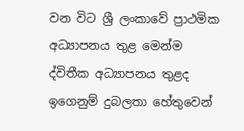වන විට ශ්‍රී ලංකාවේ ප්‍රාථමික අධ්‍යාපනය තුළ මෙන්ම ද්විතීක අධ්‍යාපනය තුළද ඉගෙනුම් දුබලතා හේතුවෙන්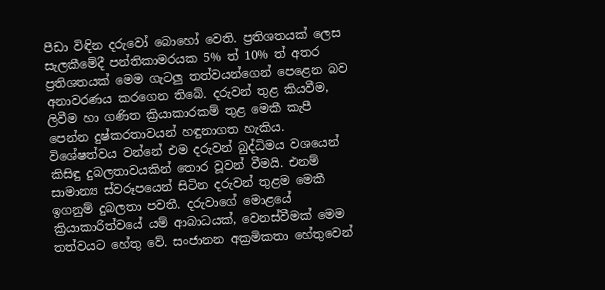පීඩා විඳින දරුවෝ බොහෝ වෙති. ප්‍රතිශතයක් ලෙස සැලකීමේදී පන්තිකාමරයක 5% ත් 10% ත් අතර ප්‍රතිශතයක් මෙම ගැටලු තත්වයන්ගෙන් පෙළෙන බව අනාවරණය කරගෙන තිබේ. දරුවන් තුළ කියවීම, ලිවීම හා ගණිත ක්‍රියාකාරකම් තුළ මෙකී කැපී පෙන්න දුෂ්කරතාවයන් හඳුනාගත හැකිය. විශේෂත්වය වන්නේ එම දරුවන් බුද්ධිමය වශයෙන් කිසිඳු දුබලතාවයකින් තොර වූවන් වීමයි. එනම් සාමාන්‍ය ස්වරූපයෙන් සිටින දරුවන් තුළම මෙකී ඉගනුම් දුබලතා පවතී. දරුවාගේ මොළයේ ක්‍රියාකාරිත්වයේ යම් ආබාධයක්, වෙනස්වීමක් මෙම තත්වයට හේතු වේ. සංජානන අක්‍රමිකතා හේතුවෙන්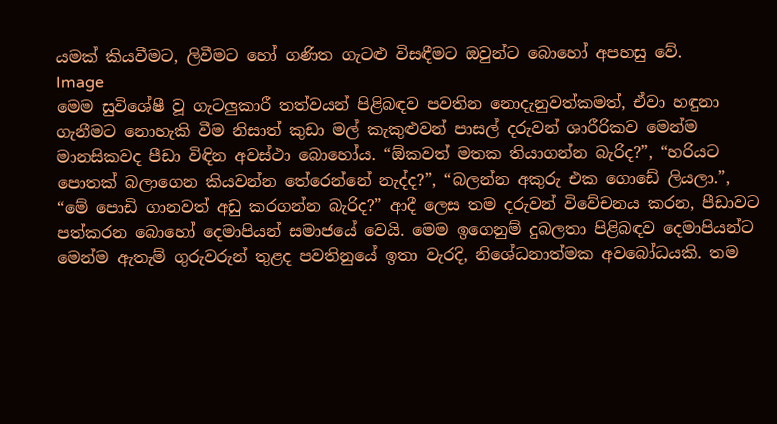යමක් කියවීමට, ලිවීමට හෝ ගණිත ගැටළු විසඳීමට ඔවුන්ට බොහෝ අපහසු වේ.
Image
මෙම සුවිශේෂී වූ ගැටලුකාරී තත්වයන් පිළිබඳව පවතින නොදැනුවත්කමත්, ඒවා හඳුනා ගැනීමට නොහැකි වීම නිසාත් කුඩා මල් කැකුළුවන් පාසල් දරුවන් ශාරීරිකව මෙන්ම මානසිකවද පීඩා විඳින අවස්ථා බොහෝය. “ඕකවත් මතක තියාගන්න බැරිද?”, “හරියට පොතක් බලාගෙන කියවන්න තේරෙන්නේ නැද්ද?”, “බලන්න අකුරු එක ගොඩේ ලියලා.”, “මේ පොඩි ගානවත් අඩු කරගන්න බැරිද?” ආදී ලෙස තම දරුවන් විවේචනය කරන, පීඩාවට පත්කරන බොහෝ දෙමාපියන් සමාජයේ වෙයි. මෙම ඉගෙනුම් දුබලතා පිළිබඳව දෙමාපියන්ට මෙන්ම ඇතැම් ගුරුවරුන් තුළද පවතිනුයේ ඉතා වැරදි, නිශේධනාත්මක අවබෝධයකි. තම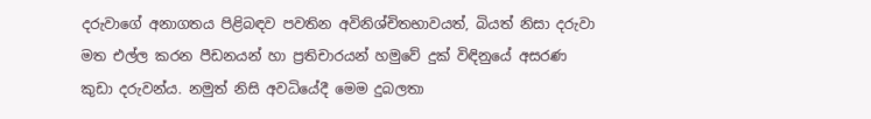දරුවාගේ අනාගතය පිළිබඳව පවතින අවිනිශ්චිතභාවයත්, බියත් නිසා දරුවා මත එල්ල කරන පීඩනයන් හා ප්‍රතිචාරයන් හමුවේ දුක් විඳිනුයේ අසරණ කුඩා දරුවන්ය. නමුත් නිසි අවධියේදී මෙම දුබලතා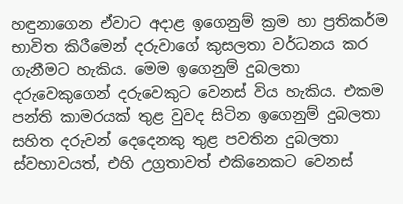හඳුනාගෙන ඒවාට අදාළ ඉගෙනුම් ක්‍රම හා ප්‍රතිකර්ම භාවිත කිරීමෙන් දරුවාගේ කුසලතා වර්ධනය කර ගැනීමට හැකිය. මෙම ඉගෙනුම් දුබලතා දරුවෙකුගෙන් දරුවෙකුට වෙනස් විය හැකිය. එකම පන්ති කාමරයක් තුළ වුවද සිටින ඉගෙනුම් දුබලතා සහිත දරුවන් දෙදෙනකු තුළ පවතින දුබලතා  ස්වභාවයත්, එහි උග්‍රතාවත් එකිනෙකට වෙනස්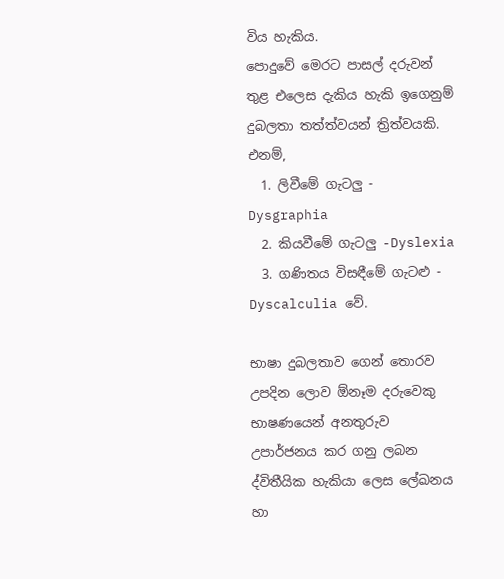විය හැකිය.
පොදුවේ මෙරට පාසල් දරුවන් තුළ එලෙස දැකිය හැකි ඉගෙනුම් දුබලතා තත්ත්වයන් ත්‍රිත්වයකි. එනම්,
  1. ලිවීමේ ගැටලු -  Dysgraphia
  2. කියවීමේ ගැටලු -Dyslexia
  3. ගණිතය විසඳීමේ ගැටළු - Dyscalculia වේ.

භාෂා දුබලතාව ගෙන් තොරව උපදින ලොව ඕනෑම දරුවෙකු භාෂණයෙන් අනතුරුව උපාර්ජනය කර ගනු ලබන ද්විතීයික හැකියා ලෙස ලේඛනය හා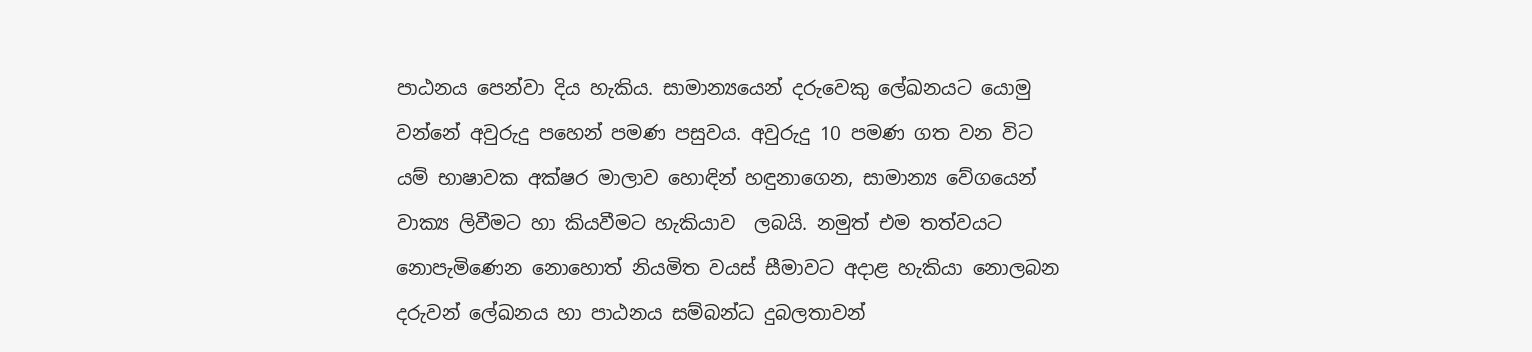පාඨනය පෙන්වා දිය හැකිය. සාමාන්‍යයෙන් දරුවෙකු ලේඛනයට යොමු වන්නේ අවුරුදු පහෙන් පමණ පසුවය. අවුරුදු 10 පමණ ගත වන විට යම් භාෂාවක අක්ෂර මාලාව හොඳින් හඳුනාගෙන, සාමාන්‍ය වේගයෙන් වාක්‍ය ලිවීමට හා කියවීමට හැකියාව  ලබයි. නමුත් එම තත්වයට නොපැමිණෙන නොහොත් නියමිත වයස් සීමාවට අදාළ හැකියා නොලබන දරුවන් ලේඛනය හා පාඨනය සම්බන්ධ දුබලතාවන්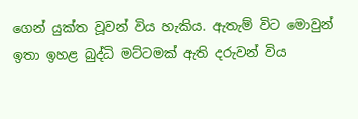ගෙන් යුක්ත වූවන් විය හැකිය. ඇතැම් විට මොවුන් ඉතා ඉහළ බුද්ධි මට්ටමක් ඇති දරුවන් විය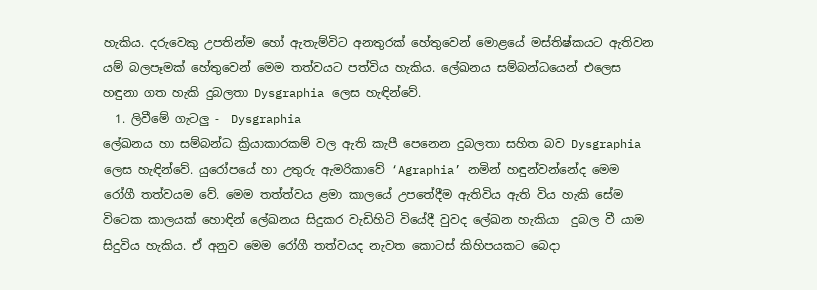හැකිය. දරුවෙකු උපතින්ම හෝ ඇතැම්විට අනතුරක් හේතුවෙන් මොළයේ මස්තිෂ්කයට ඇතිවන යම් බලපෑමක් හේතුවෙන් මෙම තත්වයට පත්විය හැකිය. ලේඛනය සම්බන්ධයෙන් එලෙස හඳුනා ගත හැකි දුබලතා Dysgraphia ලෙස හැඳින්වේ.
  1. ලිවීමේ ගැටලු -  Dysgraphia
ලේඛනය හා සම්බන්ධ ක්‍රියාකාරකම් වල ඇති කැපී පෙනෙන දුබලතා සහිත බව Dysgraphia ලෙස හැඳින්වේ. යුරෝපයේ හා උතුරු ඇමරිකාවේ ‘Agraphia’ නමින් හඳුන්වන්නේද මෙම රෝගී තත්වයම වේ. මෙම තත්ත්වය ළමා කාලයේ උපතේදීම ඇතිවිය ඇති විය හැකි සේම විටෙක කාලයක් හොඳින් ලේඛනය සිදුකර වැඩිහිටි වියේදී වුවද ලේඛන හැකියා  දුබල වී යාම සිදුවිය හැකිය. ඒ අනුව මෙම රෝගී තත්වයද නැවත කොටස් කිහිපයකට බෙදා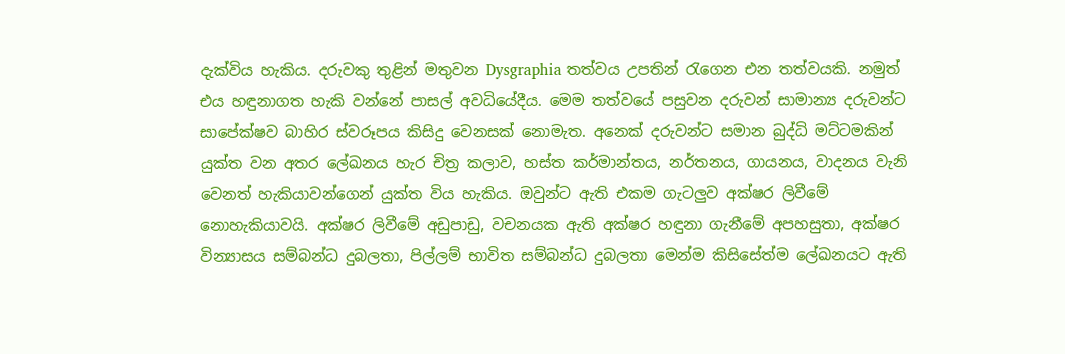දැක්විය හැකිය. දරුවකු තුළින් මතුවන Dysgraphia තත්වය උපතින් රැගෙන එන තත්වයකි. නමුත් එය හඳුනාගත හැකි වන්නේ පාසල් අවධියේදීය. මෙම තත්වයේ පසුවන දරුවන් සාමාන්‍ය දරුවන්ට සාපේක්ෂව බාහිර ස්වරූපය කිසිදු වෙනසක් නොමැත. අනෙක් දරුවන්ට සමාන බුද්ධි මට්ටමකින් යුක්ත වන අතර ලේඛනය හැර චිත්‍ර කලාව, හස්ත කර්මාන්තය, නර්තනය, ගායනය, වාදනය වැනි වෙනත් හැකියාවන්ගෙන් යුක්ත විය හැකිය. ඔවුන්ට ඇති එකම ගැටලුව අක්ෂර ලිවීමේ නොහැකියාවයි. අක්ෂර ලිවීමේ අඩුපාඩු, වචනයක ඇති අක්ෂර හඳුනා ගැනීමේ අපහසුතා, අක්ෂර වින්‍යාසය සම්බන්ධ දුබලතා, පිල්ලම් භාවිත සම්බන්ධ දුබලතා මෙන්ම කිසිසේත්ම ලේඛනයට ඇති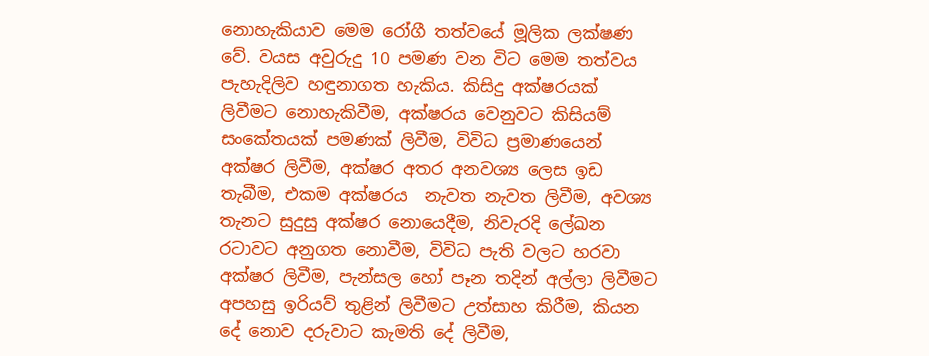නොහැකියාව මෙම රෝගී තත්වයේ මූලික ලක්ෂණ වේ. වයස අවුරුදු 10 පමණ වන විට මෙම තත්වය පැහැදිලිව හඳුනාගත හැකිය. කිසිදු අක්ෂරයක් ලිවීමට නොහැකිවීම, අක්ෂරය වෙනුවට කිසියම් සංකේතයක් පමණක් ලිවීම, විවිධ ප්‍රමාණයෙන් අක්ෂර ලිවීම, අක්ෂර අතර අනවශ්‍ය ලෙස ඉඩ තැබීම, එකම අක්ෂරය  නැවත නැවත ලිවීම, අවශ්‍ය තැනට සුදුසු අක්ෂර නොයෙදීම, නිවැරදි ලේඛන රටාවට අනුගත නොවීම, විවිධ පැති වලට හරවා අක්ෂර ලිවීම, පැන්සල හෝ පෑන තදින් අල්ලා ලිවීමට අපහසු ඉරියව් තුළින් ලිවීමට උත්සාහ කිරීම, කියන දේ නොව දරුවාට කැමති දේ ලිවීම,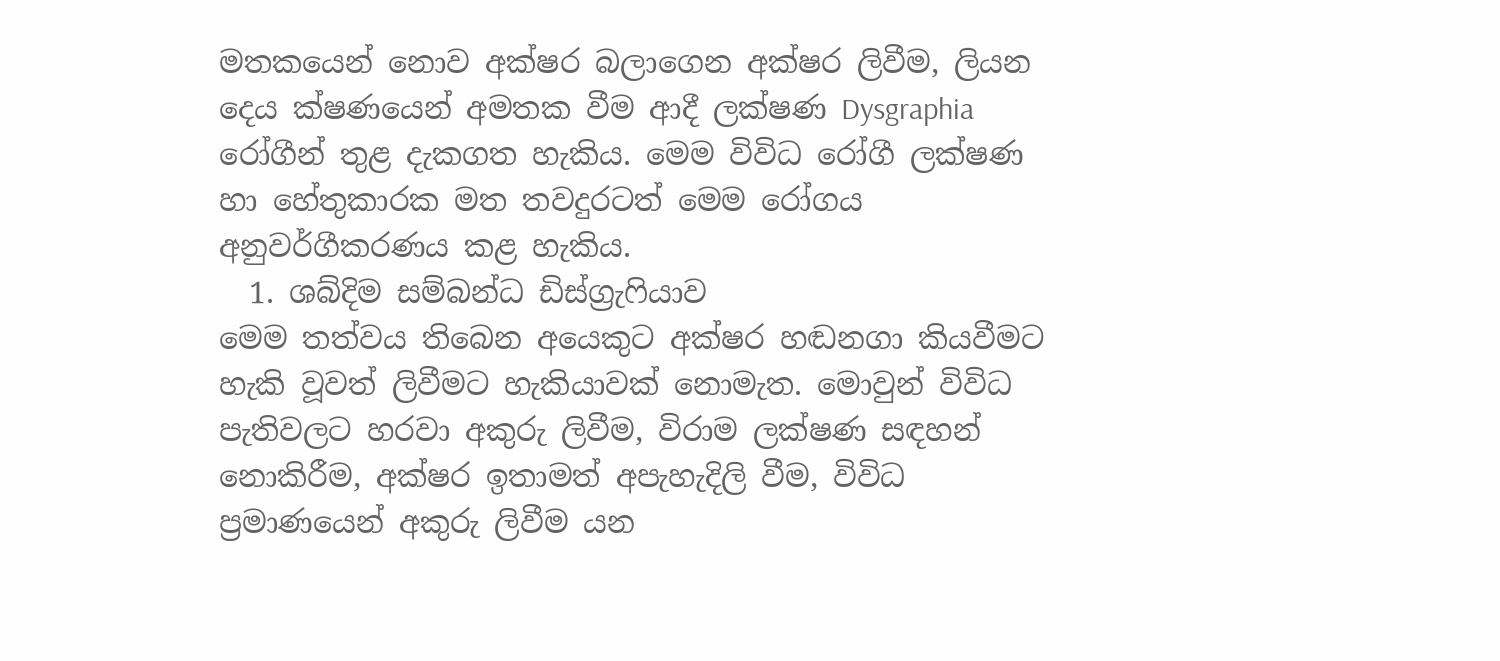මතකයෙන් නොව අක්ෂර බලාගෙන අක්ෂර ලිවීම, ලියන දෙය ක්ෂණයෙන් අමතක වීම ආදී ලක්ෂණ Dysgraphia රෝගීන් තුළ දැකගත හැකිය. මෙම විවිධ රෝගී ලක්ෂණ හා හේතුකාරක මත තවදුරටත් මෙම රෝගය අනුවර්ගීකරණය කළ හැකිය.
  1. ශබ්දිම සම්බන්ධ ඩිස්ග්‍රැෆියාව
මෙම තත්වය තිබෙන අයෙකුට අක්ෂර හඬනගා කියවීමට හැකි වූවත් ලිවීමට හැකියාවක් නොමැත. මොවුන් විවිධ පැතිවලට හරවා අකුරු ලිවීම, විරාම ලක්ෂණ සඳහන් නොකිරීම, අක්ෂර ඉතාමත් අපැහැදිලි වීම, විවිධ ප්‍රමාණයෙන් අකුරු ලිවීම යන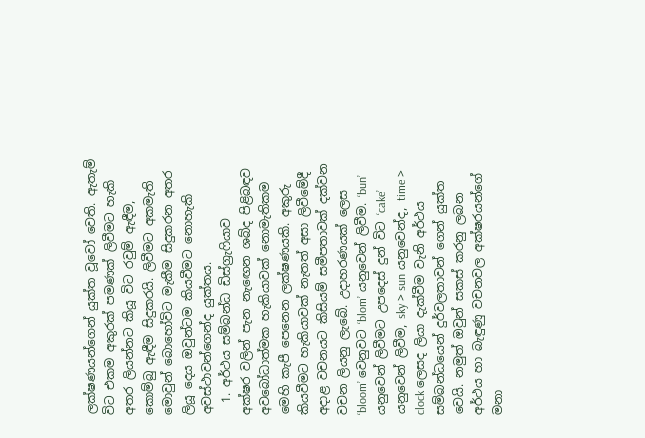ලක්ෂණයන්ගෙන් යුක්ත වූවෝ වෙති. ඇතැම් විට එකම අකුරක් පමණක් ලිවීමට හැකි අතර ලියන්නට කියූ විට රවුම් ඇඳීම, කොම්බු ඇඳීම සිදුකරයි. ලිවීමට අකමැති මොවුන් බොහෝවිට මැකීම සිදුකරන අතර ලියූ දෙය ඔවුන්ටම කියවීමට නොහැකි අවස්ථාවන්ගෙන්ද යුක්තය.
  1. අර්ථය සම්බන්ධ ඩිස්ග්‍රැෆියාව
අක්ෂර වලින් පැන නැඟෙන ශබ්ද පිළිබඳව අවබෝධාත්මක හැකියාවක් නොමැතිකම මෙහි කැපී පෙනෙන ලක්ෂණයකි. අකුරු කියවීමට හැකියාවක් නැතත් අසා ලිවීමේදී අදාළ වචනයට කිසියම් සමීපතාවක් දක්වන වචන ලියනු ලැබේ. උදාහරණයක් ලෙස ‘bloom’ වෙනුවට ‘blom’ යනුවෙන් ලිවීම. ‘bun’ යනුවෙන් ලිවීමට උපදෙස් දුන් විට ‘cake’ යනුවෙන් ලිවීම, sky > sun යනුවෙන්ද, time > clock ලෙසද ලියා දැක්වීම වැනි අර්ථය සම්බන්ධයෙන් දුර්වලතාවන් ගෙන් යුක්ත වෙයි. නමුත් ඔවුන් සකස් කරනු ලබන අර්ථය හා බැඳුණු වචනවල අක්ෂරයන්ගේ මනා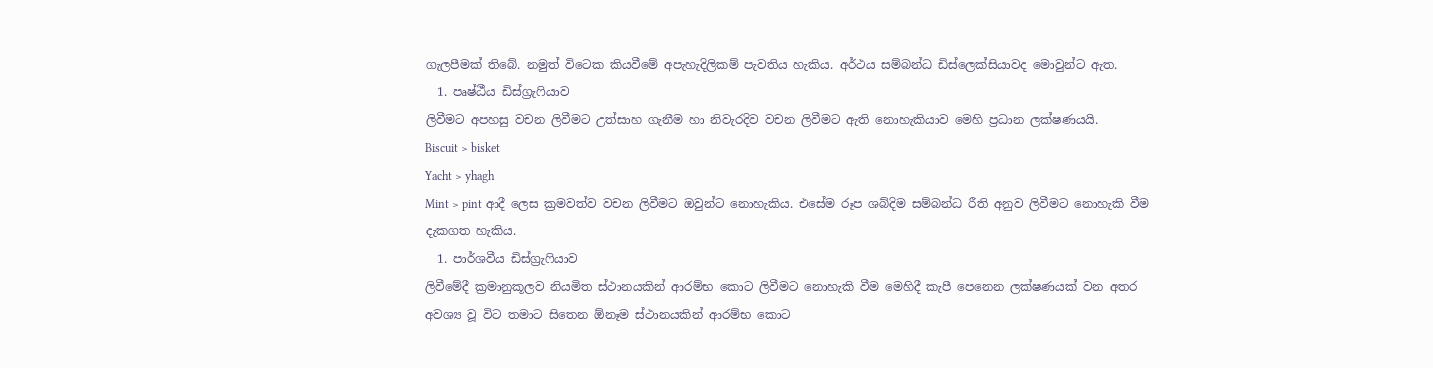ගැලපීමක් තිබේ. නමුත් විටෙක කියවීමේ අපැහැදිලිකම් පැවතිය හැකිය. අර්ථය සම්බන්ධ ඩිස්ලෙක්සියාවද මොවුන්ට ඇත.
  1. පෘෂ්ඨීය ඩිස්ග්‍රැෆියාව
ලිවීමට අපහසු වචන ලිවීමට උත්සාහ ගැනීම හා නිවැරදිව වචන ලිවීමට ඇති නොහැකියාව මෙහි ප්‍රධාන ලක්ෂණයයි.
Biscuit > bisket
Yacht > yhagh
Mint > pint ආදී ලෙස ක්‍රමවත්ව වචන ලිවීමට ඔවුන්ට නොහැකිය. එසේම රූප ශබ්දිම සම්බන්ධ රීති අනුව ලිවීමට නොහැකි වීම දැකගත හැකිය.
  1. පාර්ශවීය ඩිස්ග්‍රැෆියාව
ලිවීමේදී ක්‍රමානුකූලව නියමිත ස්ථානයකින් ආරම්භ කොට ලිවීමට නොහැකි වීම මෙහිදී කැපී පෙනෙන ලක්ෂණයක් වන අතර අවශ්‍ය වූ විට තමාට සිතෙන ඕනෑම ස්ථානයකින් ආරම්භ කොට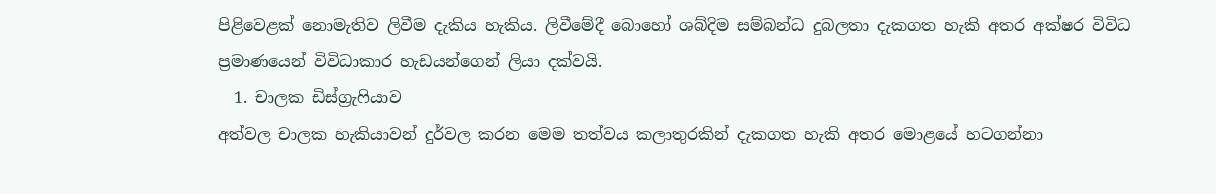පිළිවෙළක් නොමැතිව ලිවීම දැකිය හැකිය. ලිවීමේදී බොහෝ ශබ්දිම සම්බන්ධ දුබලතා දැකගත හැකි අතර අක්ෂර විවිධ ප්‍රමාණයෙන් විවිධාකාර හැඩයන්ගෙන් ලියා දක්වයි.
  1. චාලක ඩිස්ග්‍රැෆියාව
අත්වල චාලක හැකියාවන් දුර්වල කරන මෙම තත්වය කලාතුරකින් දැකගත හැකි අතර මොළයේ හටගන්නා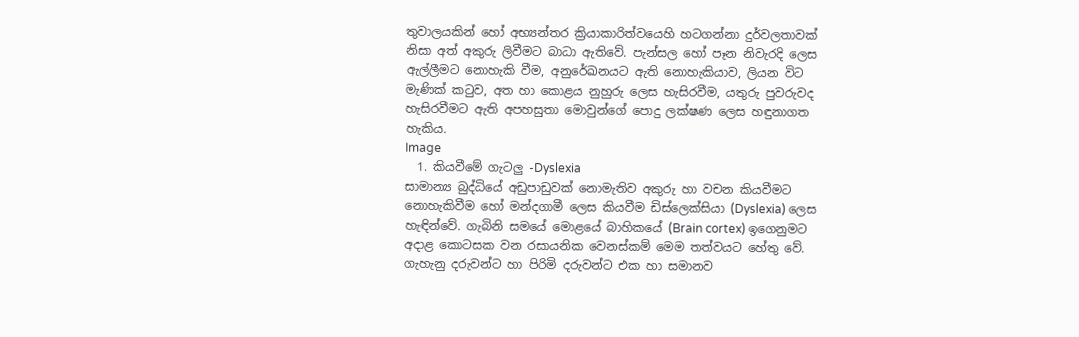තුවාලයකින් හෝ අභ්‍යන්තර ක්‍රියාකාරිත්වයෙහි හටගන්නා දුර්වලතාවක් නිසා අත් අකුරු ලිවීමට බාධා ඇතිවේ. පැන්සල හෝ පෑන නිවැරදි ලෙස ඇල්ලීමට නොහැකි වීම, අනුරේඛනයට ඇති නොහැකියාව, ලියන විට මැණික් කටුව, අත හා කොළය නුහුරු ලෙස හැසිරවීම, යතුරු පුවරුවද හැසිරවීමට ඇති අපහසුතා මොවුන්ගේ පොදු ලක්ෂණ ලෙස හඳුනාගත හැකිය.
Image
  1. කියවීමේ ගැටලු -Dyslexia
සාමාන්‍ය බුද්ධියේ අඩුපාඩුවක් නොමැතිව අකුරු හා වචන කියවීමට නොහැකිවීම හෝ මන්දගාමී ලෙස කියවීම ඩිස්ලෙක්සියා (Dyslexia) ලෙස හැඳින්වේ. ගැබිනි සමයේ මොළයේ බාහිකයේ (Brain cortex) ඉගෙනුමට අදාළ කොටසක වන රසායනික වෙනස්කම් මෙම තත්වයට හේතු වේ. ගැහැනු දරුවන්ට හා පිරිමි දරුවන්ට එක හා සමානව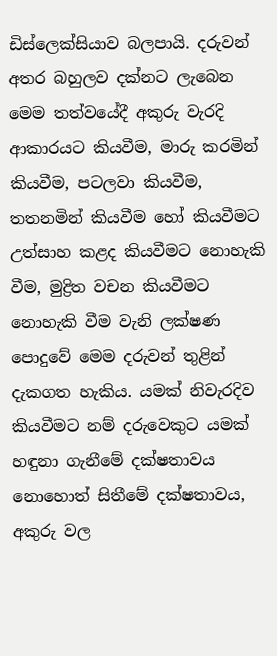ඩිස්ලෙක්සියාව බලපායි. දරුවන් අතර බහුලව දක්නට ලැබෙන මෙම තත්වයේදී අකුරු වැරදි ආකාරයට කියවීම, මාරු කරමින් කියවීම, පටලවා කියවීම, තතනමින් කියවීම හෝ කියවීමට උත්සාහ කළද කියවීමට නොහැකි වීම, මුද්‍රිත වචන කියවීමට නොහැකි වීම වැනි ලක්ෂණ පොදුවේ මෙම දරුවන් තුළින් දැකගත හැකිය. යමක් නිවැරදිව කියවීමට නම් දරුවෙකුට යමක් හඳුනා ගැනීමේ දක්ෂතාවය නොහොත් සිතීමේ දක්ෂතාවය, අකුරු වල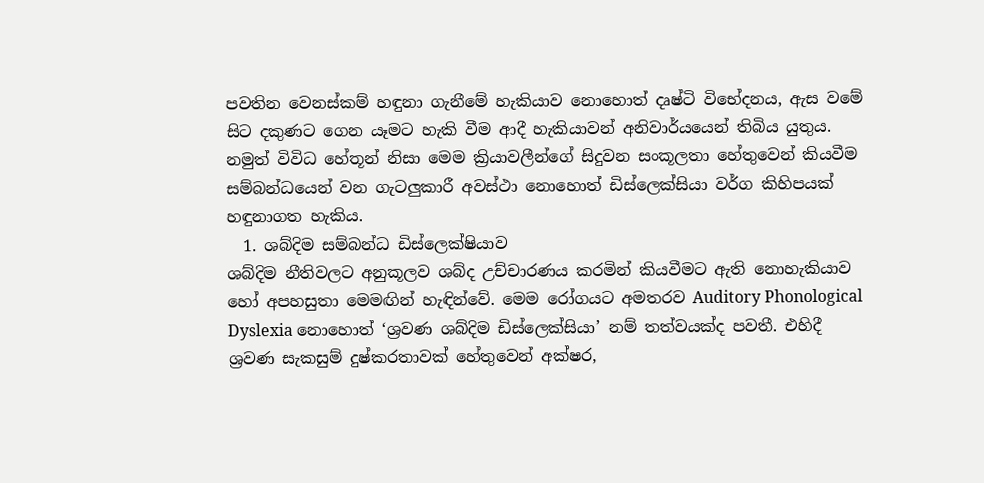පවතින වෙනස්කම් හඳුනා ගැනීමේ හැකියාව නොහොත් දෘෂ්ටි විභේදනය, ඇස වමේ සිට දකුණට ගෙන යෑමට හැකි වීම ආදී හැකියාවන් අනිවාර්යයෙන් තිබිය යුතුය. නමුත් විවිධ හේතූන් නිසා මෙම ක්‍රියාවලීන්ගේ සිදුවන සංකූලතා හේතුවෙන් කියවීම සම්බන්ධයෙන් වන ගැටලුකාරී අවස්ථා නොහොත් ඩිස්ලෙක්සියා වර්ග කිහිපයක් හඳුනාගත හැකිය.
  1. ශබ්දිම සම්බන්ධ ඩිස්ලෙක්ෂියාව
ශබ්දිම නීතිවලට අනුකූලව ශබ්ද උච්චාරණය කරමින් කියවීමට ඇති නොහැකියාව හෝ අපහසුතා මෙමඟින් හැඳින්වේ. මෙම රෝගයට අමතරව Auditory Phonological Dyslexia නොහොත් ‘ශ්‍රවණ ශබ්දිම ඩිස්ලෙක්සියා’ නම් තත්වයක්ද පවතී. එහිදී ශ්‍රවණ සැකසුම් දුෂ්කරතාවක් හේතුවෙන් අක්ෂර,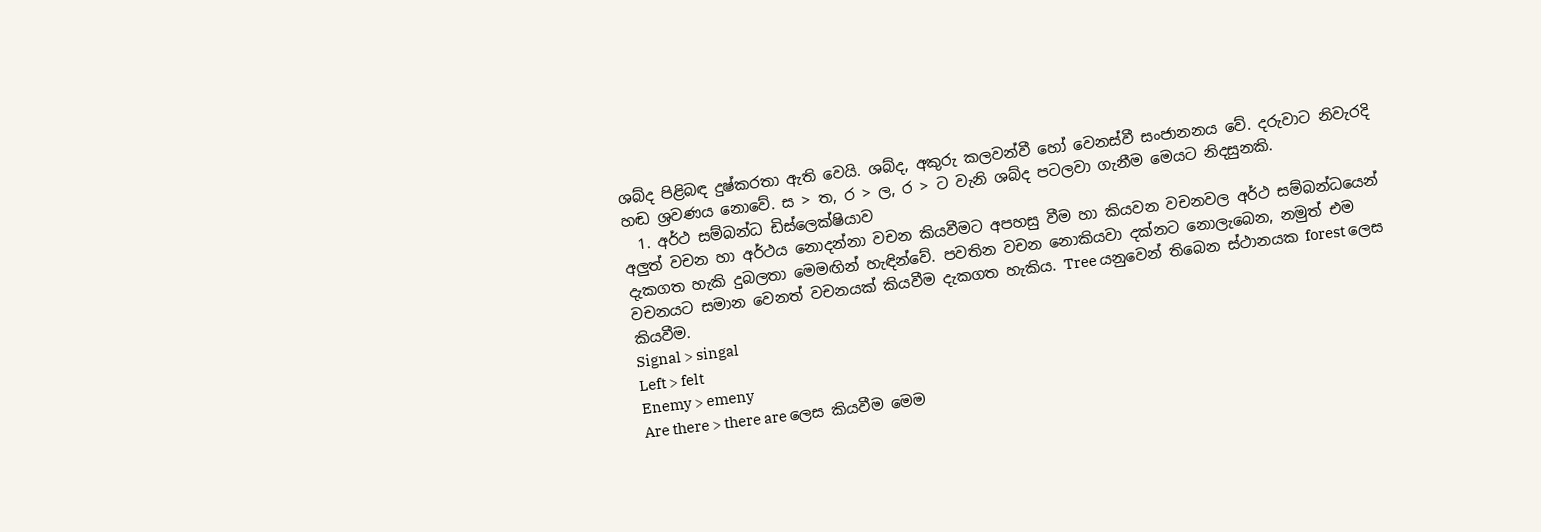ශබ්ද පිළිබඳ දුෂ්කරතා ඇති වෙයි. ශබ්ද, අකුරු කලවන්වී හෝ වෙනස්වී සංජානනය වේ. දරුවාට නිවැරදි හඬ ශ්‍රවණය නොවේ. ස > ත, ර > ල, ර > ට වැනි ශබ්ද පටලවා ගැනීම මෙයට නිදසුනකි.
  1. අර්ථ සම්බන්ධ ඩිස්ලෙක්ෂියාව
අලුත් වචන හා අර්ථය නොදන්නා වචන කියවීමට අපහසු වීම හා කියවන වචනවල අර්ථ සම්බන්ධයෙන් දැකගත හැකි දුබලතා මෙමඟින් හැඳින්වේ. පවතින වචන නොකියවා දක්නට නොලැබෙන, නමුත් එම වචනයට සමාන වෙනත් වචනයක් කියවීම දැකගත හැකිය. Tree යනුවෙන් තිබෙන ස්ථානයක forest ලෙස කියවීම.
Signal > singal
Left > felt
Enemy > emeny
Are there > there are ලෙස කියවීම මෙම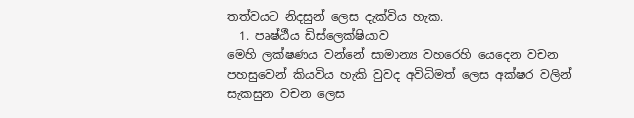තත්වයට නිදසුන් ලෙස දැක්විය හැක.
  1. පෘෂ්ඨීය ඩිස්ලෙක්ෂියාව
මෙහි ලක්ෂණය වන්නේ සාමාන්‍ය වහරෙහි යෙදෙන වචන පහසුවෙන් කියවිය හැකි වුවද අවිධිමත් ලෙස අක්ෂර වලින් සැකසුන වචන ලෙස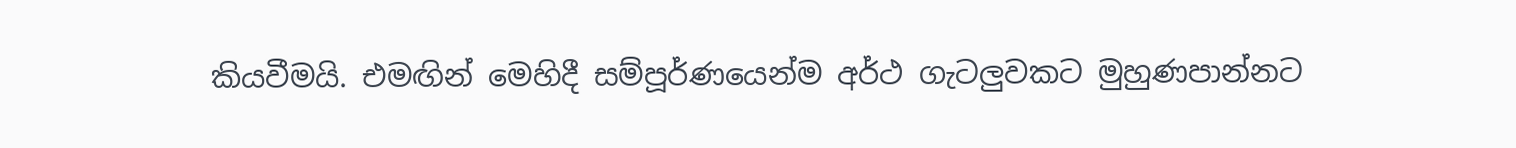කියවීමයි. එමඟින් මෙහිදී සම්පූර්ණයෙන්ම අර්ථ ගැටලුවකට මුහුණපාන්නට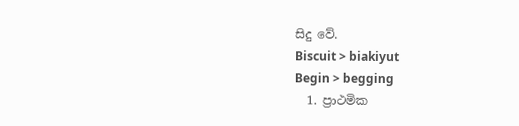සිදු වේ.
Biscuit > biakiyut
Begin > begging
  1. ප්‍රාථමික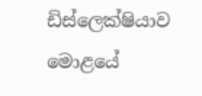ඩිස්ලෙක්ෂියාව
මොළයේ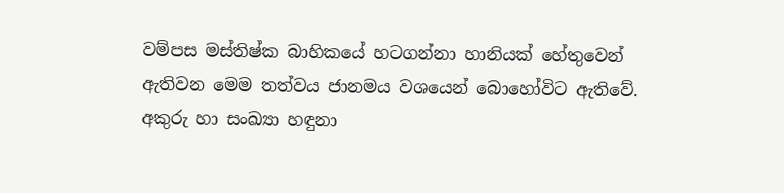වම්පස මස්තිෂ්ක බාහිකයේ හටගන්නා හානියක් හේතුවෙන් ඇතිවන මෙම තත්වය ජානමය වශයෙන් බොහෝවිට ඇතිවේ. අකුරු හා සංඛ්‍යා හඳුනා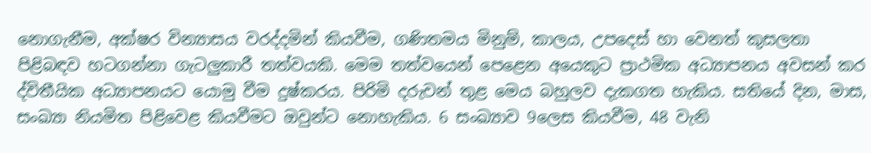නොගැනීම, අක්ෂර වින්‍යාසය වරද්දමින් කියවීම, ගණිතමය මිනුම්, කාලය, උපදෙස් හා වෙනත් කුසලතා පිළිබඳව හටගන්නා ගැටලුකාරී තත්වයකි. මෙම තත්වයෙන් පෙළෙන අයෙකුට ප්‍රාථමික අධ්‍යාපනය අවසන් කර  ද්විතීයික අධ්‍යාපනයට යොමු වීම දුෂ්කරය. පිරිමි දරුවන් තුළ මෙය බහුලව දැකගත හැකිය. සතියේ දින, මාස, සංඛ්‍යා නියමිත පිළිවෙළ කියවීමට ඔවුන්ට නොහැකිය. 6 සංඛ්‍යාව 9ලෙස කියවීම, 48 වැනි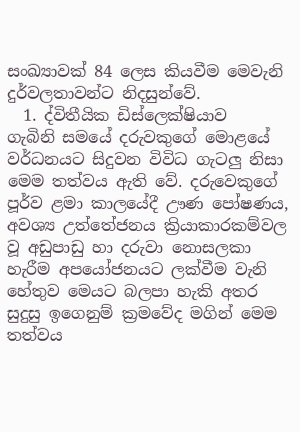සංඛ්‍යාවක් 84 ලෙස කියවීම මෙවැනි දුර්වලතාවන්ට නිදසුන්වේ.
  1. ද්විතීයික ඩිස්ලෙක්ෂියාව
ගැබිනි සමයේ දරුවකුගේ මොළයේ වර්ධනයට සිදුවන විවිධ ගැටලු නිසා මෙම තත්වය ඇති වේ. දරුවෙකුගේ පූර්ව ළමා කාලයේදී ඌණ පෝෂණය, අවශ්‍ය උත්තේජනය ක්‍රියාකාරකම්වල වූ අඩුපාඩු හා දරුවා නොසලකා හැරීම අපයෝජනයට ලක්වීම වැනි හේතුව මෙයට බලපා හැකි අතර සුදුසු ඉගෙනුම් ක්‍රමවේද මගින් මෙම තත්වය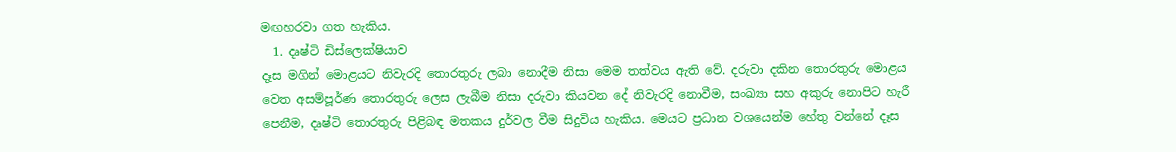මඟහරවා ගත හැකිය.
  1. දෘෂ්ටි ඩිස්ලෙක්ෂියාව
දෑස මගින් මොළයට නිවැරදි තොරතුරු ලබා නොදීම නිසා මෙම තත්වය ඇති වේ. දරුවා දකින තොරතුරු මොළය වෙත අසම්පූර්ණ තොරතුරු ලෙස ලැබීම නිසා දරුවා කියවන දේ නිවැරදි නොවීම, සංඛ්‍යා සහ අකුරු නොපිට හැරී පෙනීම, දෘෂ්ටි තොරතුරු පිළිබඳ මතකය දුර්වල වීම සිදුවිය හැකිය. මෙයට ප්‍රධාන වශයෙන්ම හේතු වන්නේ දෑස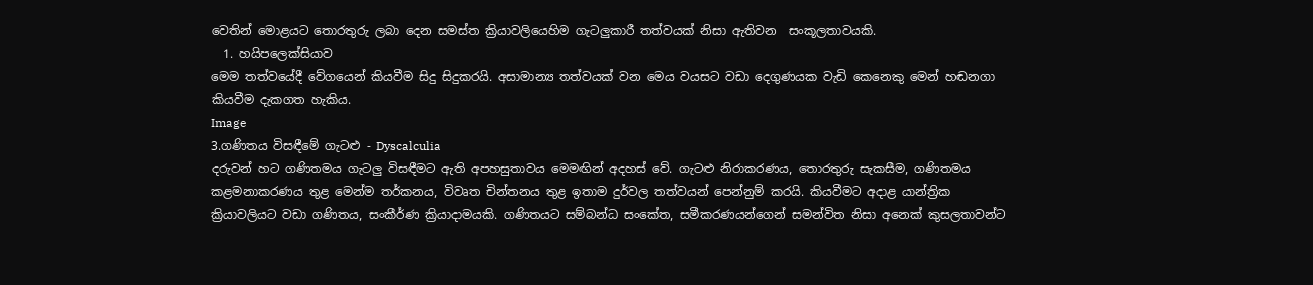වෙතින් මොළයට තොරතුරු ලබා දෙන සමස්ත ක්‍රියාවලියෙහිම ගැටලුකාරී තත්වයක් නිසා ඇතිවන  සංකූලතාවයකි.
  1. හයිපලෙක්සියාව
මෙම තත්වයේදී වේගයෙන් කියවීම සිදු සිදුකරයි. අසාමාන්‍ය තත්වයක් වන මෙය වයසට වඩා දෙගුණයක වැඩි කෙනෙකු මෙන් හඬනගා කියවීම දැකගත හැකිය.
Image
3.ගණිතය විසඳීමේ ගැටළු - Dyscalculia
දරුවන් හට ගණිතමය ගැටලු විසඳීමට ඇති අපහසුතාවය මෙමඟින් අදහස් වේ. ගැටළු නිරාකරණය, තොරතුරු සැකසීම, ගණිතමය කළමනාකරණය තුළ මෙන්ම තර්කනය, විවෘත චින්තනය තුළ ඉතාම දුර්වල තත්වයන් පෙන්නුම් කරයි. කියවීමට අදාළ යාන්ත්‍රික ක්‍රියාවලියට වඩා ගණිතය, සංකීර්ණ ක්‍රියාදාමයකි. ගණිතයට සම්බන්ධ සංකේත, සමීකරණයන්ගෙන් සමන්විත නිසා අනෙක් කුසලතාවන්ට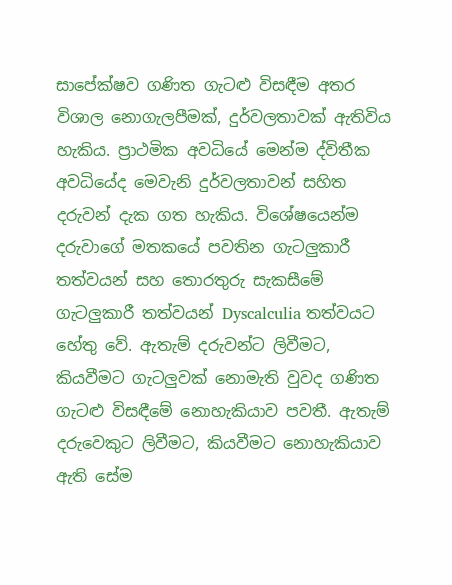සාපේක්ෂව ගණිත ගැටළු විසඳීම අතර විශාල නොගැලපීමක්, දුර්වලතාවක් ඇතිවිය හැකිය. ප්‍රාථමික අවධියේ මෙන්ම ද්විතීක අවධියේද මෙවැනි දුර්වලතාවන් සහිත දරුවන් දැක ගත හැකිය. විශේෂයෙන්ම දරුවාගේ මතකයේ පවතින ගැටලුකාරී තත්වයන් සහ තොරතුරු සැකසීමේ ගැටලුකාරී තත්වයන් Dyscalculia තත්වයට හේතු වේ. ඇතැම් දරුවන්ට ලිවීමට, කියවීමට ගැටලුවක් නොමැති වුවද ගණිත ගැටළු විසඳීමේ නොහැකියාව පවතී. ඇතැම් දරුවෙකුට ලිවීමට, කියවීමට නොහැකියාව ඇති සේම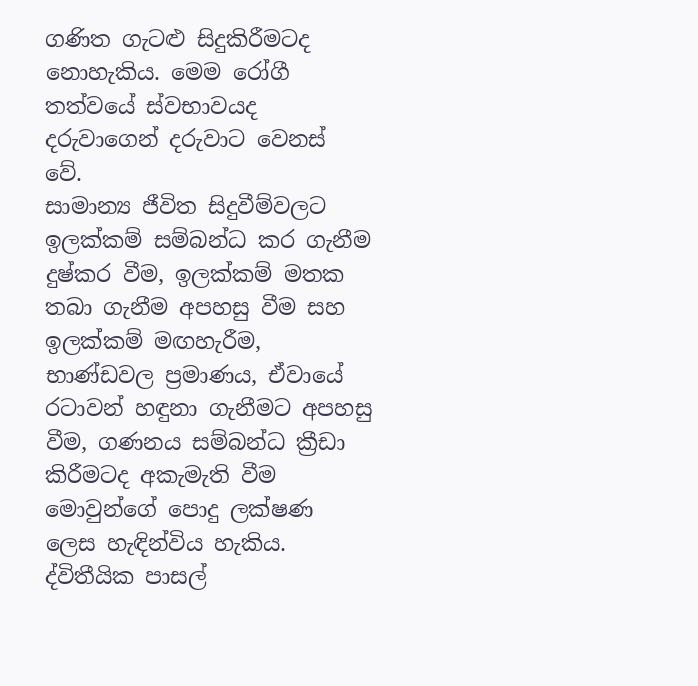ගණිත ගැටළු සිදුකිරීමටද නොහැකිය. මෙම රෝගී තත්වයේ ස්වභාවයද දරුවාගෙන් දරුවාට වෙනස් වේ.
සාමාන්‍ය ජීවිත සිදුවීම්වලට ඉලක්කම් සම්බන්ධ කර ගැනීම දුෂ්කර වීම, ඉලක්කම් මතක තබා ගැනීම අපහසු වීම සහ ඉලක්කම් මඟහැරීම, භාණ්ඩවල ප්‍රමාණය, ඒවායේ රටාවන් හඳුනා ගැනීමට අපහසු වීම, ගණනය සම්බන්ධ ක්‍රීඩා කිරීමටද අකැමැති වීම මොවුන්ගේ පොදු ලක්ෂණ ලෙස හැඳින්විය හැකිය. ද්විතීයික පාසල්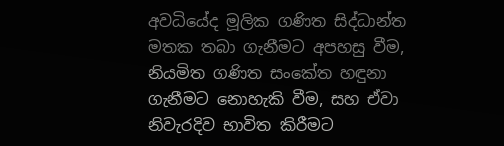අවධියේද මූලික ගණිත සිද්ධාන්ත මතක තබා ගැනීමට අපහසු වීම, නියමිත ගණිත සංකේත හඳුනා ගැනීමට නොහැකි වීම, සහ ඒවා නිවැරදිව භාවිත කිරීමට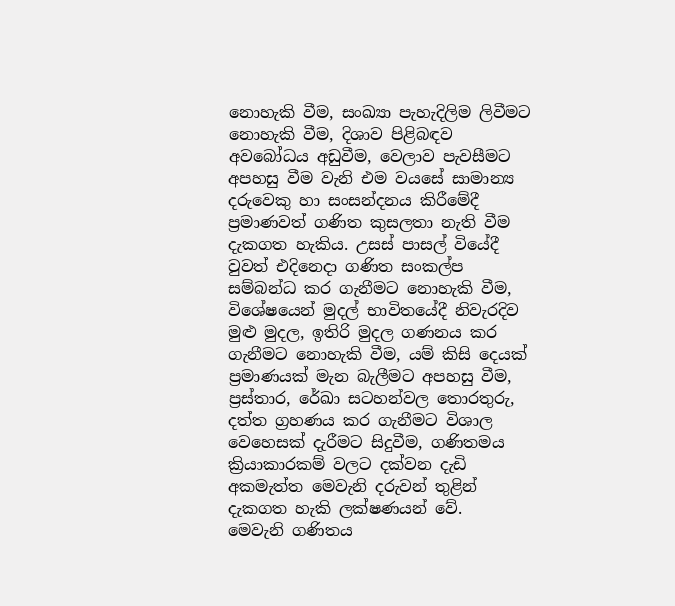නොහැකි වීම, සංඛ්‍යා පැහැදිලිම ලිවීමට නොහැකි වීම, දිශාව පිළිබඳව අවබෝධය අඩුවීම, වෙලාව පැවසීමට අපහසු වීම වැනි එම වයසේ සාමාන්‍ය දරුවෙකු හා සංසන්දනය කිරීමේදී ප්‍රමාණවත් ගණිත කුසලතා නැති වීම දැකගත හැකිය. උසස් පාසල් වියේදී වුවත් එදිනෙදා ගණිත සංකල්ප සම්බන්ධ කර ගැනීමට නොහැකි වීම, විශේෂයෙන් මුදල් භාවිතයේදී නිවැරදිව මුළු මුදල, ඉතිරි මුදල ගණනය කර ගැනීමට නොහැකි වීම, යම් කිසි දෙයක් ප්‍රමාණයක් මැන බැලීමට අපහසු වීම,  ප්‍රස්තාර, රේඛා සටහන්වල තොරතුරු, දත්ත ග්‍රහණය කර ගැනීමට විශාල වෙහෙසක් දැරීමට සිදුවීම, ගණිතමය ක්‍රියාකාරකම් වලට දක්වන දැඩි අකමැත්ත මෙවැනි දරුවන් තුළින් දැකගත හැකි ලක්ෂණයන් වේ.
මෙවැනි ගණිතය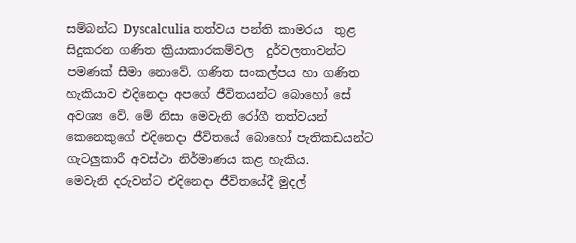සම්බන්ධ Dyscalculia තත්වය පන්ති කාමරය  තුළ සිදුකරන ගණිත ක්‍රියාකාරකම්වල  දුර්වලතාවන්ට පමණක් සීමා නොවේ. ගණිත සංකල්පය හා ගණිත හැකියාව එදිනෙදා අපගේ ජීවිතයන්ට බොහෝ සේ අවශ්‍ය වේ. මේ නිසා මෙවැනි රෝගී තත්වයන් කෙනෙකුගේ එදිනෙදා ජීවිතයේ බොහෝ පැතිකඩයන්ට ගැටලුකාරී අවස්ථා නිර්මාණය කළ හැකිය.
මෙවැනි දරුවන්ට එදිනෙදා ජීවිතයේදී මුදල්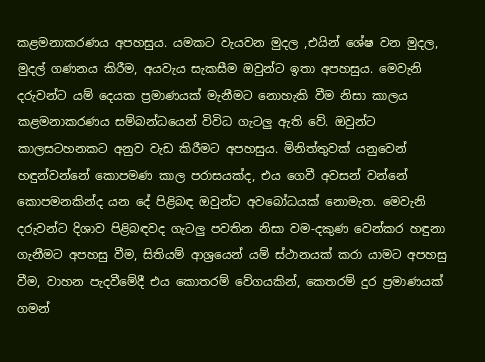කළමනාකරණය අපහසුය. යමකට වැයවන මුදල ,එයින් ශේෂ වන මුදල, මුදල් ගණනය කිරීම, අයවැය සැකසීම ඔවුන්ට ඉතා අපහසුය. මෙවැනි දරුවන්ට යම් දෙයක ප්‍රමාණයක් මැනීමට නොහැකි වීම නිසා කාලය  කළමනාකරණය සම්බන්ධයෙන් විවිධ ගැටලු ඇති වේ. ඔවුන්ට කාලසටහනකට අනුව වැඩ කිරීමට අපහසුය. මිනිත්තුවක් යනුවෙන් හඳුන්වන්නේ කොපමණ කාල පරාසයක්ද, එය ගෙවී අවසන් වන්නේ කොපමනකින්ද යන දේ පිළිබඳ ඔවුන්ට අවබෝධයක් නොමැත. මෙවැනි දරුවන්ට දිශාව පිළිබඳවද ගැටලු පවතින නිසා වම-දකුණ වෙන්කර හඳුනා ගැනීමට අපහසු වීම, සිතියම් ආශ්‍රයෙන් යම් ස්ථානයක් කරා යාමට අපහසු වීම, වාහන පැදවීමේදී එය කොතරම් වේගයකින්, කෙතරම් දුර ප්‍රමාණයක් ගමන්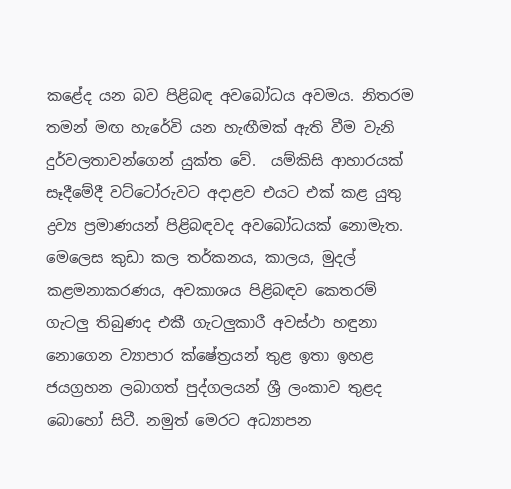කළේද යන බව පිළිබඳ අවබෝධය අවමය. නිතරම තමන් මඟ හැරේවි යන හැඟීමක් ඇති වීම වැනි දුර්වලතාවන්ගෙන් යුක්ත වේ.  යම්කිසි ආහාරයක් සෑදීමේදී වට්ටෝරුවට අදාළව එයට එක් කළ යුතු ද්‍රව්‍ය ප්‍රමාණයන් පිළිබඳවද අවබෝධයක් නොමැත.
මෙලෙස කුඩා කල තර්කනය, කාලය, මුදල් කළමනාකරණය, අවකාශය පිළිබඳව කෙතරම් ගැටලු තිබුණද එකී ගැටලුකාරී අවස්ථා හඳුනා නොගෙන ව්‍යාපාර ක්ෂේත්‍රයන් තුළ ඉතා ඉහළ ජයග්‍රහන ලබාගත් පුද්ගලයන් ශ්‍රී ලංකාව තුළද බොහෝ සිටී. නමුත් මෙරට අධ්‍යාපන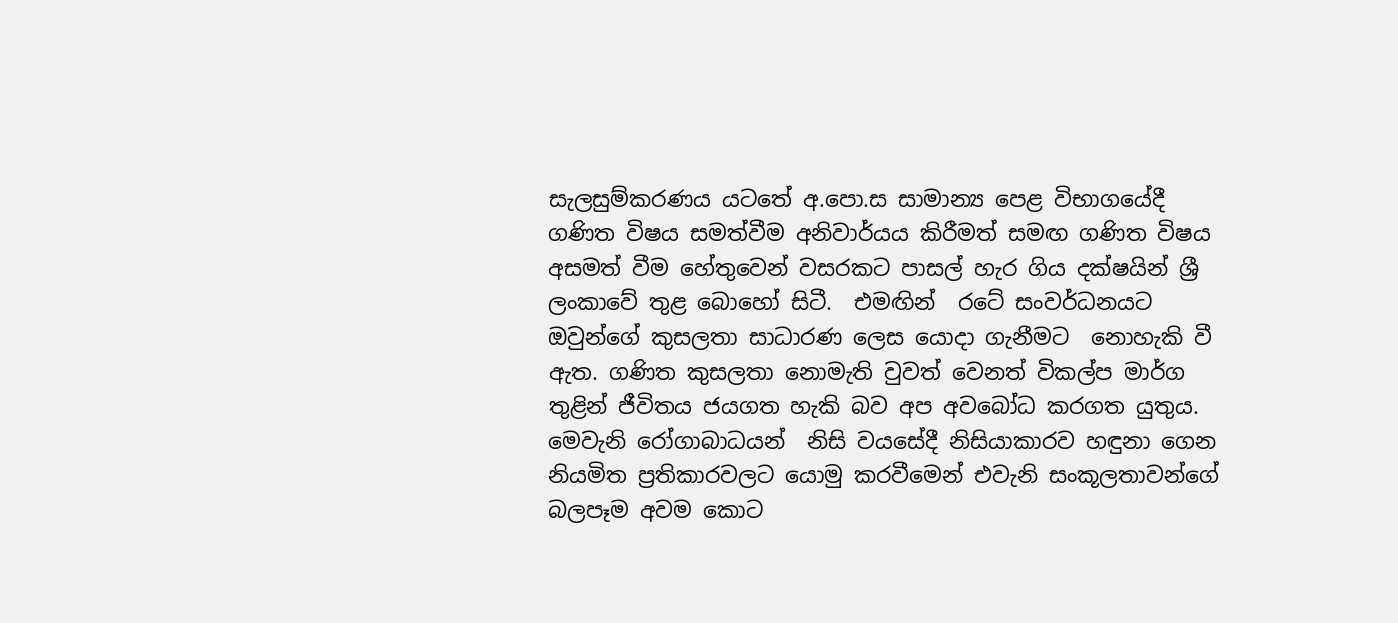සැලසුම්කරණය යටතේ අ.පො.ස සාමාන්‍ය පෙළ විභාගයේදී ගණිත විෂය සමත්වීම අනිවාර්යය කිරීමත් සමඟ ගණිත විෂය අසමත් වීම හේතුවෙන් වසරකට පාසල් හැර ගිය දක්ෂයින් ශ්‍රී ලංකාවේ තුළ බොහෝ සිටී.  එමඟින්  රටේ සංවර්ධනයට ඔවුන්ගේ කුසලතා සාධාරණ ලෙස යොදා ගැනීමට  නොහැකි වී ඇත. ගණිත කුසලතා නොමැති වුවත් වෙනත් විකල්ප මාර්ග තුළින් ජීවිතය ජයගත හැකි බව අප අවබෝධ කරගත යුතුය.
මෙවැනි රෝගාබාධයන්  නිසි වයසේදී නිසියාකාරව හඳුනා ගෙන නියමිත ප්‍රතිකාරවලට යොමු කරවීමෙන් එවැනි සංකූලතාවන්ගේ බලපෑම අවම කොට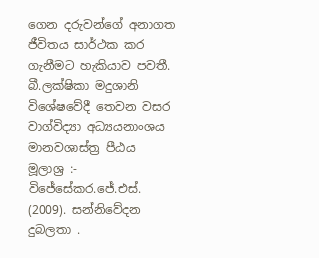ගෙන දරුවන්ගේ අනාගත ජීවිතය සාර්ථක කර ගැනීමට හැකියාව පවතී.
බී.ලක්ෂිකා මදුශානි
විශේෂවේදී තෙවන වසර
වාග්විද්‍යා අධ්‍යයනාංශය
මානවශාස්ත්‍ර පීඨය
මූලාශ්‍ර :-
විජේසේකර.ජේ.එස්. (2009). සන්නිවේදන දුබලතා .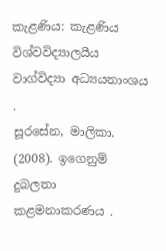කැළණිය: කැළණිය විශ්වවිද්‍යාලයීය වාග්විද්‍යා අධ්‍යයනාංශය .
සූරසේන, මාලිකා. (2008). ඉගෙනුම් දුබලතා කළමනාකරණය .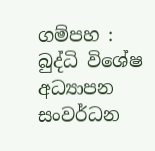ගම්පහ : බුද්ධි විශේෂ අධ්‍යාපන සංවර්ධන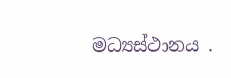මධ්‍යස්‌ථානය .